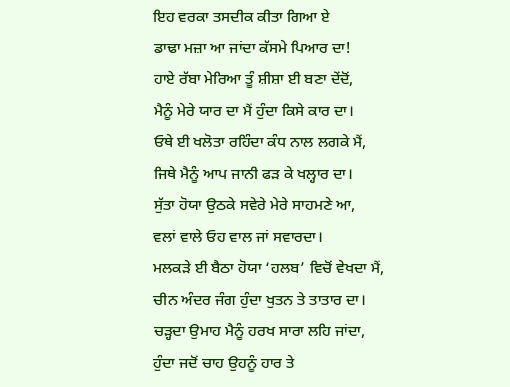ਇਹ ਵਰਕਾ ਤਸਦੀਕ ਕੀਤਾ ਗਿਆ ਏ
ਡਾਢਾ ਮਜ਼ਾ ਆ ਜਾਂਦਾ ਕੱਸਮੇ ਪਿਆਰ ਦਾ!
ਹਾਏ ਰੱਬਾ ਮੇਰਿਆ ਤੂੰ ਸ਼ੀਸ਼ਾ ਈ ਬਣਾ ਦੇਂਦੋਂ,
ਮੈਨੂੰ ਮੇਰੇ ਯਾਰ ਦਾ ਮੈਂ ਹੁੰਦਾ ਕਿਸੇ ਕਾਰ ਦਾ।
ਓਥੇ ਈ ਖਲੋਤਾ ਰਹਿੰਦਾ ਕੰਧ ਨਾਲ ਲਗਕੇ ਮੈਂ,
ਜਿਥੇ ਮੈਨੂੰ ਆਪ ਜਾਨੀ ਫੜ ਕੇ ਖਲ੍ਹਾਰ ਦਾ।
ਸੁੱਤਾ ਹੋਯਾ ਉਠਕੇ ਸਵੇਰੇ ਮੇਰੇ ਸਾਹਮਣੇ ਆ,
ਵਲਾਂ ਵਾਲੇ ਓਹ ਵਾਲ ਜਾਂ ਸਵਾਰਦਾ।
ਮਲਕੜੇ ਈ ਬੈਠਾ ਹੋਯਾ ‘ਹਲਬ’ ਵਿਚੋਂ ਵੇਖਦਾ ਮੈਂ,
ਚੀਨ ਅੰਦਰ ਜੰਗ ਹੁੰਦਾ ਖੁਤਨ ਤੇ ਤਾਤਾਰ ਦਾ।
ਚੜ੍ਹਦਾ ਉਮਾਹ ਮੈਨੂੰ ਹਰਖ ਸਾਰਾ ਲਹਿ ਜਾਂਦਾ,
ਹੁੰਦਾ ਜਦੋਂ ਚਾਹ ਉਹਨੂੰ ਹਾਰ ਤੇ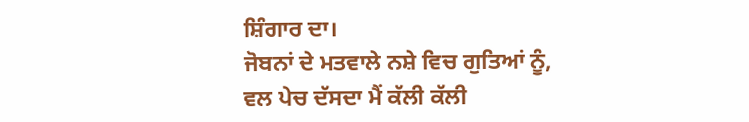ਸ਼ਿੰਗਾਰ ਦਾ।
ਜੋਬਨਾਂ ਦੇ ਮਤਵਾਲੇ ਨਸ਼ੇ ਵਿਚ ਗੁਤਿਆਂ ਨੂੰ,
ਵਲ ਪੇਚ ਦੱਸਦਾ ਮੈਂ ਕੱਲੀ ਕੱਲੀ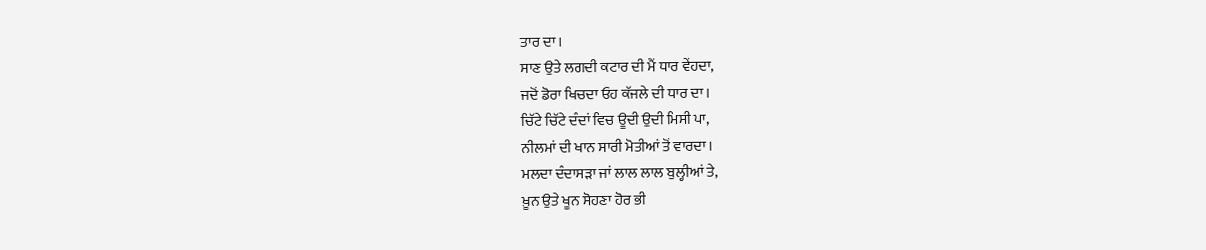ਤਾਰ ਦਾ।
ਸਾਣ ਉਤੇ ਲਗਦੀ ਕਟਾਰ ਦੀ ਮੈਂ ਧਾਰ ਵੇਂਹਦਾ,
ਜਦੋਂ ਡੋਰਾ ਖਿਚਦਾ ਓਹ ਕੱਜਲੇ ਦੀ ਧਾਰ ਦਾ।
ਚਿੱਟੇ ਚਿੱਟੇ ਦੰਦਾਂ ਵਿਚ ਊਦੀ ਉਦੀ ਮਿਸੀ ਪਾ,
ਨੀਲਮਾਂ ਦੀ ਖਾਨ ਸਾਰੀ ਮੋਤੀਆਂ ਤੋਂ ਵਾਰਦਾ।
ਮਲਦਾ ਦੰਦਾਸੜਾ ਜਾਂ ਲਾਲ ਲਾਲ ਬੁਲ੍ਹੀਆਂ ਤੇ,
ਖ਼ੂਨ ਉਤੇ ਖੂਨ ਸੋਹਣਾ ਹੋਰ ਭੀ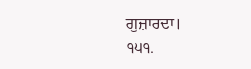ਗੁਜ਼ਾਰਦਾ।
੧੫੧.